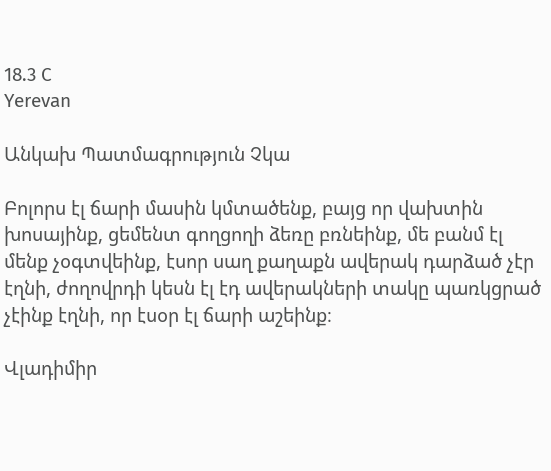18.3 C
Yerevan

Անկախ Պատմագրություն Չկա

Բոլորս էլ ճարի մասին կմտածենք, բայց որ վախտին խոսայինք, ցեմենտ գողցողի ձեռը բռնեինք, մե բանմ էլ մենք չօգտվեինք, էսոր սաղ քաղաքն ավերակ դարձած չէր էղնի, ժողովրդի կեսն էլ էդ ավերակների տակը պառկցրած չէինք էղնի, որ էսօր էլ ճարի աշեինք։

Վլադիմիր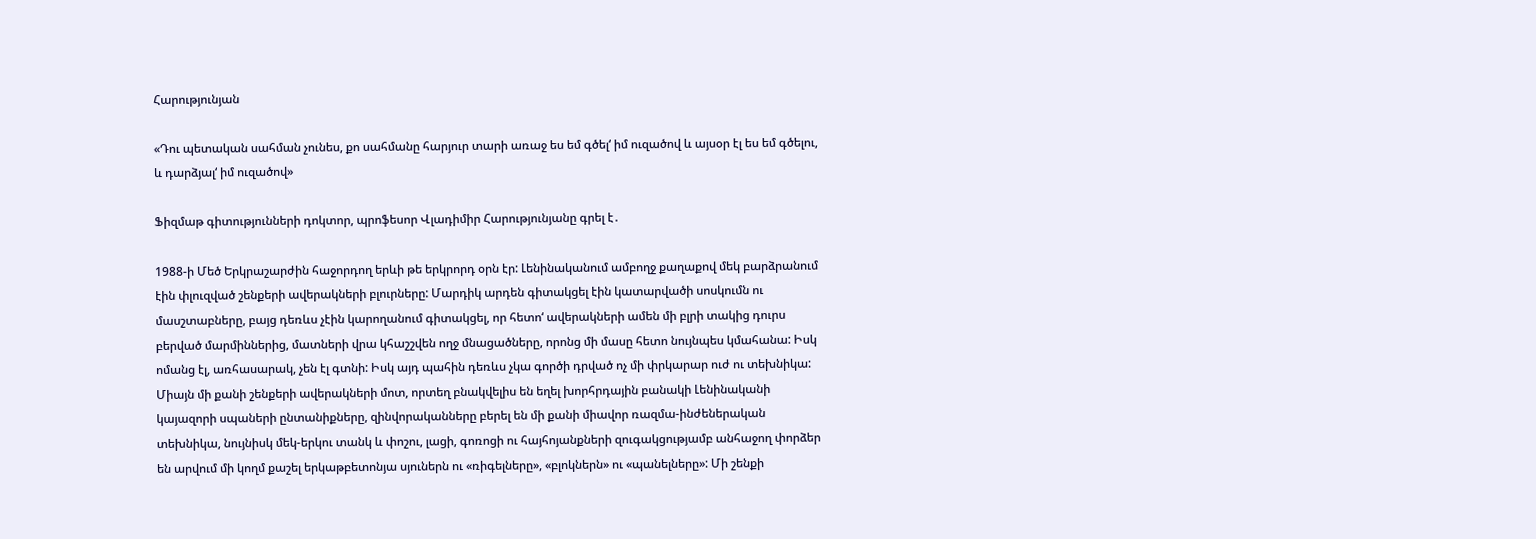Հարությունյան

«Դու պետական սահման չունես, քո սահմանը հարյուր տարի առաջ ես եմ գծել‘ իմ ուզածով և այսօր էլ ես եմ գծելու, և դարձյալ‘ իմ ուզածով»

Ֆիզմաթ գիտությունների դոկտոր, պրոֆեսոր Վլադիմիր Հարությունյանը գրել է․

1988‑ի Մեծ Երկրաշարժին հաջորդող երևի թե երկրորդ օրն էր: Լենինականում ամբողջ քաղաքով մեկ բարձրանում էին փլուզված շենքերի ավերակների բլուրները: Մարդիկ արդեն գիտակցել էին կատարվածի սոսկումն ու մասշտաբները, բայց դեռևս չէին կարողանում գիտակցել, որ հետո‘ ավերակների ամեն մի բլրի տակից դուրս բերված մարմիններից, մատների վրա կհաշշվեն ողջ մնացածները, որոնց մի մասը հետո նույնպես կմահանա: Իսկ ոմանց էլ, առհասարակ, չեն էլ գտնի: Իսկ այդ պահին դեռևս չկա գործի դրված ոչ մի փրկարար ուժ ու տեխնիկա: Միայն մի քանի շենքերի ավերակների մոտ, որտեղ բնակվելիս են եղել խորհրդային բանակի Լենինականի կայազորի սպաների ընտանիքները, զինվորականները բերել են մի քանի միավոր ռազմա-ինժեներական տեխնիկա, նույնիսկ մեկ-երկու տանկ և փոշու, լացի, գոռոցի ու հայհոյանքների զուգակցությամբ անհաջող փորձեր են արվում մի կողմ քաշել երկաթբետոնյա սյուներն ու «ռիգելները», «բլոկներն» ու «պանելները»: Մի շենքի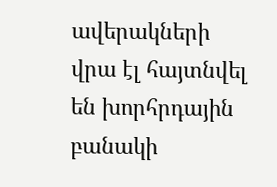ավերակների վրա էլ հայտնվել են խորհրդային բանակի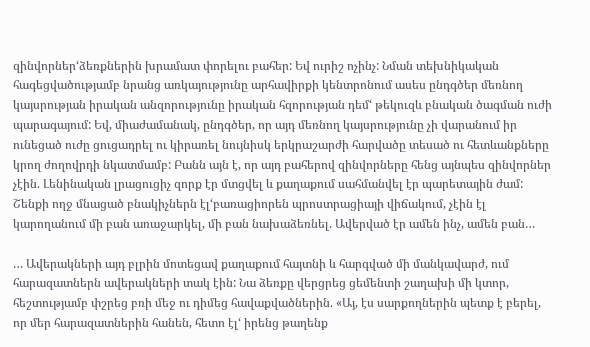զինվորներ‘ձեռքներին խրամատ փորելու բահեր: Եվ ուրիշ ոչինչ: Նման տեխնիկական հագեցվածությամբ նրանց առկայությունը արհավիրքի կենտրոնում ասես ընդգծեր մեռնող կայսրության իրական անզորությունը իրական հզորության դեմ‘ թեկուզև բնական ծագման ուժի պարագայում: Եվ, միաժամանակ, ընդգծեր, որ այդ մեռնող կայսրությունը չի վարանում իր ունեցած ուժը ցուցադրել ու կիրառել նույնիսկ երկրաշարժի հարվածը տեսած ու հետևանքները կրող ժողովրդի նկատմամբ: Բանն այն է, որ այդ բահերով զինվորները հենց այնպես զինվորներ չէին. Լենինական լրացուցիչ զորք էր մտցվել և քաղաքում սահմանվել էր պարետային ժամ: Շենքի ողջ մնացած բնակիչներն էլ‘բառացիորեն պրոստրացիայի վիճակում, չէին էլ կարողանում մի բան առաջարկել, մի բան նախաձեռնել. Ավերված էր ամեն ինչ, ամեն բան…

… Ավերակների այդ բլրին մոտեցավ քաղաքում հայտնի և հարգված մի մանկավարժ, ում հարազատներն ավերակների տակ էին: Նա ձեռքը վերցրեց ցեմենտի շաղախի մի կտոր, հեշտությամբ փշրեց բռի մեջ ու դիմեց հավաքվածներին. «Այ, էս սարքողներին պետք է բերել, որ մեր հարազատներին հանեն, հետո էլ‘ իրենց թաղենք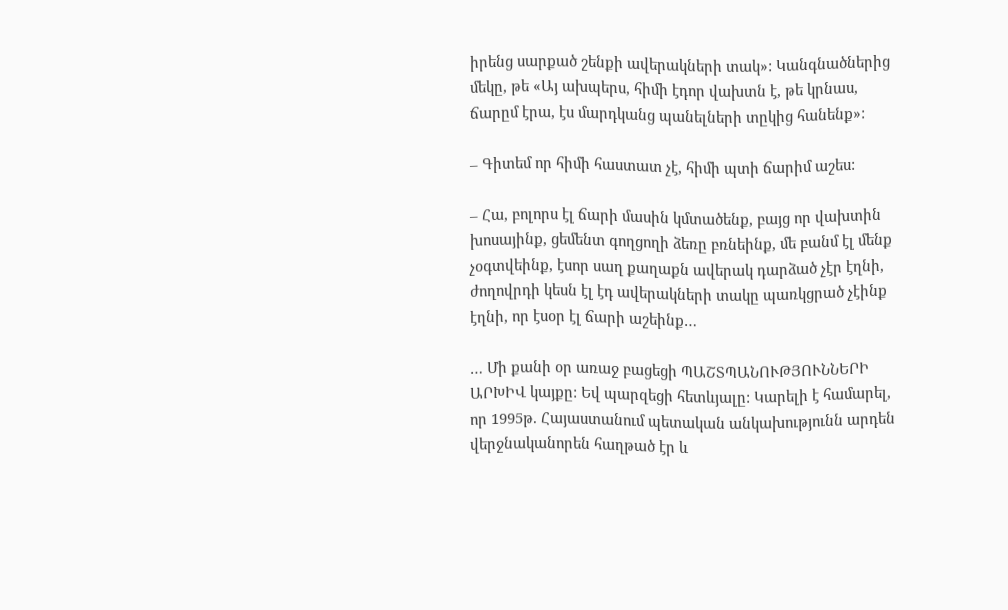իրենց սարքած շենքի ավերակների տակ»: Կանգնածներից մեկը, թե «Այ ախպերս, հիմի էդոր վախտն է, թե կրնաս, ճարըմ էրա, էս մարդկանց պանելների տըկից հանենք»:

– Գիտեմ որ հիմի հաստատ չէ, հիմի պտի ճարիմ աշես:

– Հա, բոլորս էլ ճարի մասին կմտածենք, բայց որ վախտին խոսայինք, ցեմենտ գողցողի ձեռը բռնեինք, մե բանմ էլ մենք չօգտվեինք, էսոր սաղ քաղաքն ավերակ դարձած չէր էղնի, ժողովրդի կեսն էլ էդ ավերակների տակը պառկցրած չէինք էղնի, որ էսօր էլ ճարի աշեինք…

… Մի քանի օր առաջ բացեցի ՊԱՇՏՊԱՆՈՒԹՅՈՒՆՆԵՐԻ ԱՐԽԻՎ կայքը: Եվ պարզեցի հետևյալը: Կարելի է համարել, որ 1995թ. Հայաստանում պետական անկախությունն արդեն վերջնականորեն հաղթած էր և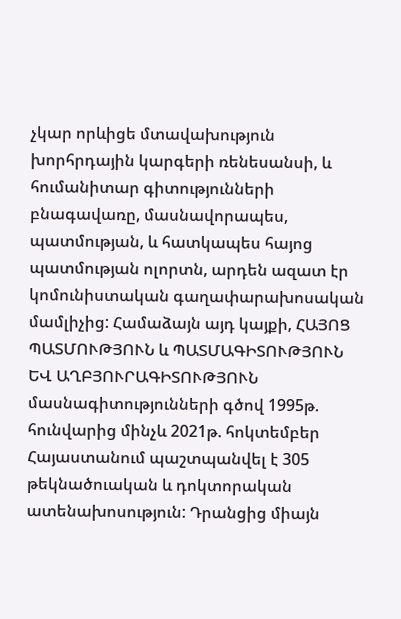չկար որևիցե մտավախություն խորհրդային կարգերի ռենեսանսի, և հումանիտար գիտությունների բնագավառը, մասնավորապես, պատմության, և հատկապես հայոց պատմության ոլորտն, արդեն ազատ էր կոմունիստական գաղափարախոսական մամլիչից: Համաձայն այդ կայքի, ՀԱՅՈՑ ՊԱՏՄՈՒԹՅՈՒՆ և ՊԱՏՄԱԳԻՏՈՒԹՅՈՒՆ ԵՎ ԱՂԲՅՈՒՐԱԳԻՏՈՒԹՅՈՒՆ մասնագիտությունների գծով 1995թ. հունվարից մինչև 2021թ. հոկտեմբեր Հայաստանում պաշտպանվել է 305 թեկնածուական և դոկտորական ատենախոսություն: Դրանցից միայն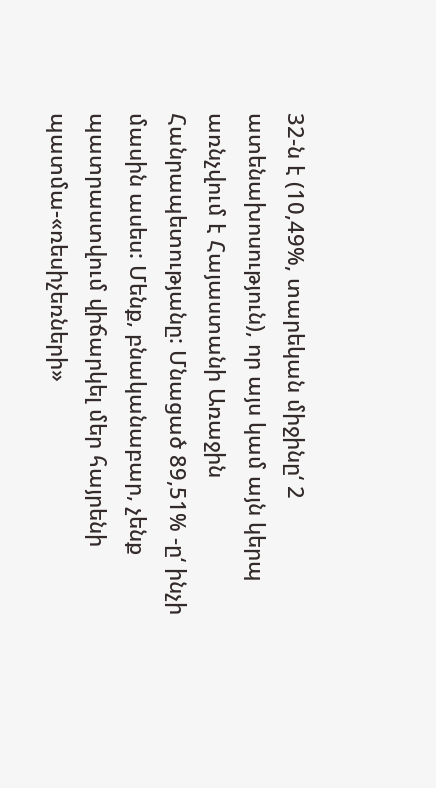32‑ն է (10,49%, տարեկան միջինը‘ 2 ատենախոսություն), որ այս կամ այն կերպ առնչվում է Հայաստանի Առաջին Հանրապետությանը: Մնացած 89,51% ‑ը‘ ինչի մասին ասես: Մենք, բնականաբար, չենք պատրաստվում վիճարկել մեր հայրենի պատմա-«ռեսիչեռների»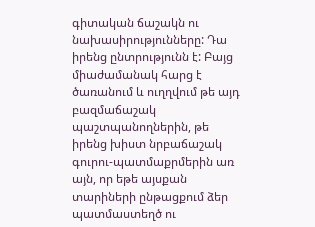գիտական ճաշակն ու նախասիրությունները: Դա իրենց ընտրությունն է: Բայց միաժամանակ հարց է ծառանում և ուղղվում թե այդ բազմաճաշակ պաշտպանողներին, թե իրենց խիստ նրբաճաշակ գուրու-պատմաքրմերին առ այն, որ եթե այսքան տարիների ընթացքում ձեր պատմաստեղծ ու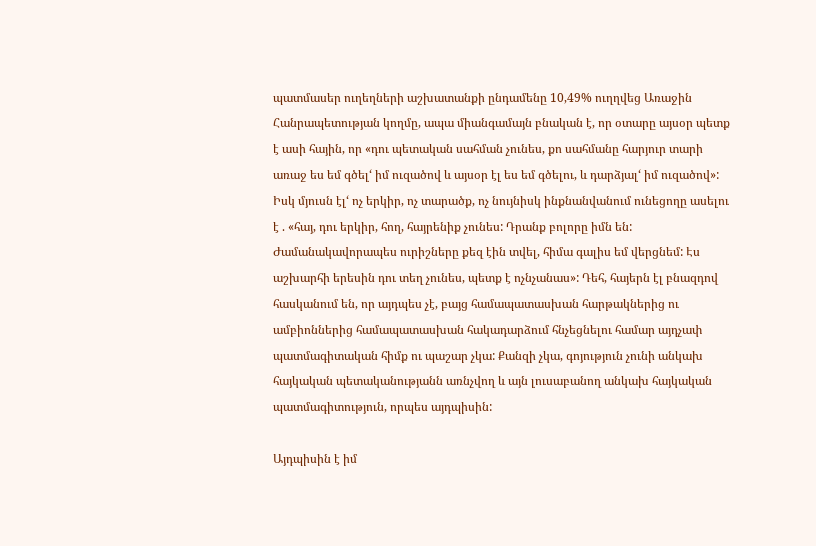պատմասեր ուղեղների աշխատանքի ընդամենը 10,49% ուղղվեց Առաջին Հանրապետության կողմը, ապա միանգամայն բնական է, որ օտարը այսօր պետք է ասի հային, որ «դու պետական սահման չունես, քո սահմանը հարյուր տարի առաջ ես եմ գծել‘ իմ ուզածով և այսօր էլ ես եմ գծելու, և դարձյալ‘ իմ ուզածով»: Իսկ մյուսն էլ‘ ոչ երկիր, ոչ տարածք, ոչ նույնիսկ ինքնանվանում ունեցողը ասելու է . «հայ, դու երկիր, հող, հայրենիք չունես: Դրանք բոլորը իմն են: Ժամանակավորապես ուրիշները քեզ էին տվել, հիմա գալիս եմ վերցնեմ: Էս աշխարհի երեսին դու տեղ չունես, պետք է ոչնչանաս»: Դեհ, հայերն էլ բնազդով հասկանում են, որ այդպես չէ, բայց համապատասխան հարթակներից ու ամբիոններից համապատասխան հակադարձում հնչեցնելու համար այդչափ պատմագիտական հիմք ու պաշար չկա: Քանզի չկա, գոյություն չունի անկախ հայկական պետականությանն առնչվող և այն լուսաբանող անկախ հայկական պատմագիտություն, որպես այդպիսին:

Այդպիսին է իմ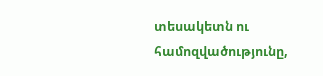տեսակետն ու համոզվածությունը,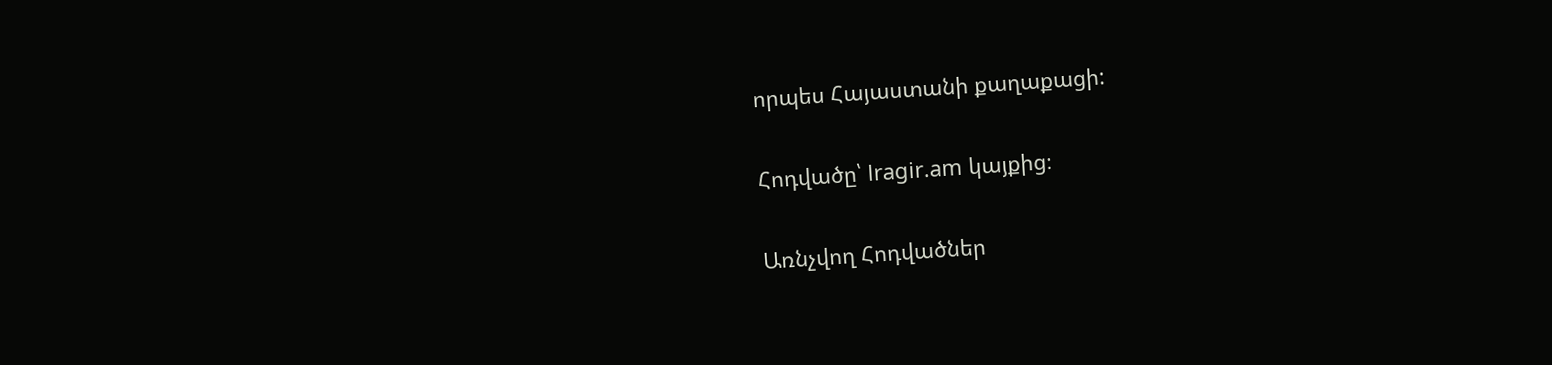որպես Հայաստանի քաղաքացի:

Հոդվածը՝ lragir.am կայքից։

Առնչվող Հոդվածներ